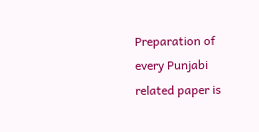Preparation of every Punjabi related paper is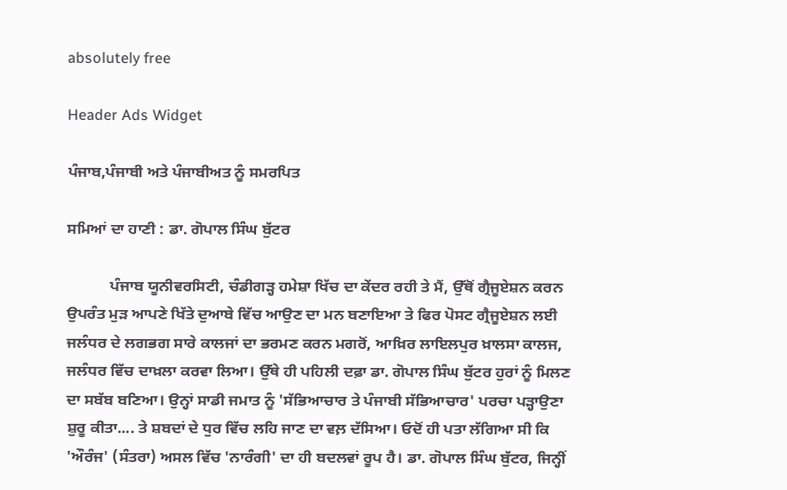absolutely free

Header Ads Widget

ਪੰਜਾਬ,ਪੰਜਾਬੀ ਅਤੇ ਪੰਜਾਬੀਅਤ ਨੂੰ ਸਮਰਪਿਤ

ਸਮਿਆਂ ਦਾ ਹਾਣੀ : ਡਾ. ਗੋਪਾਲ ਸਿੰਘ ਬੁੱਟਰ

           ਪੰਜਾਬ ਯੂਨੀਵਰਸਿਟੀ, ਚੰਡੀਗੜ੍ਹ ਹਮੇਸ਼ਾ ਖਿੱਚ ਦਾ ਕੇਂਦਰ ਰਹੀ ਤੇ ਮੈਂ, ਉੱਥੋਂ ਗ੍ਰੈਜੂਏਸ਼ਨ ਕਰਨ ਉਪਰੰਤ ਮੁੜ ਆਪਣੇ ਖਿੱਤੇ ਦੁਆਬੇ ਵਿੱਚ ਆਉਣ ਦਾ ਮਨ ਬਣਾਇਆ ਤੇ ਫਿਰ ਪੋਸਟ ਗ੍ਰੈਜੂਏਸ਼ਨ ਲਈ ਜਲੰਧਰ ਦੇ ਲਗਭਗ ਸਾਰੇ ਕਾਲਜਾਂ ਦਾ ਭਰਮਣ ਕਰਨ ਮਗਰੋਂ, ਆਖ਼ਿਰ ਲਾਇਲਪੁਰ ਖ਼ਾਲਸਾ ਕਾਲਜ, ਜਲੰਧਰ ਵਿੱਚ ਦਾਖ਼ਲਾ ਕਰਵਾ ਲਿਆ। ਉੱਥੇ ਹੀ ਪਹਿਲੀ ਦਫ਼ਾ ਡਾ. ਗੋਪਾਲ ਸਿੰਘ ਬੁੱਟਰ ਹੁਰਾਂ ਨੂੰ ਮਿਲਣ ਦਾ ਸਬੱਬ ਬਣਿਆ। ਉਨ੍ਹਾਂ ਸਾਡੀ ਜਮਾਤ ਨੂੰ 'ਸੱਭਿਆਚਾਰ ਤੇ ਪੰਜਾਬੀ ਸੱਭਿਆਚਾਰ' ਪਰਚਾ ਪੜ੍ਹਾਉਣਾ ਸ਼ੁਰੂ ਕੀਤਾ.... ਤੇ ਸ਼ਬਦਾਂ ਦੇ ਧੁਰ ਵਿੱਚ ਲਹਿ ਜਾਣ ਦਾ ਵਲ਼ ਦੱਸਿਆ। ਓਦੋਂ ਹੀ ਪਤਾ ਲੱਗਿਆ ਸੀ ਕਿ 'ਔਰੰਜ' (ਸੰਤਰਾ) ਅਸਲ ਵਿੱਚ 'ਨਾਰੰਗੀ' ਦਾ ਹੀ ਬਦਲਵਾਂ ਰੂਪ ਹੈ। ਡਾ. ਗੋਪਾਲ ਸਿੰਘ ਬੁੱਟਰ, ਜਿਨ੍ਹੀਂ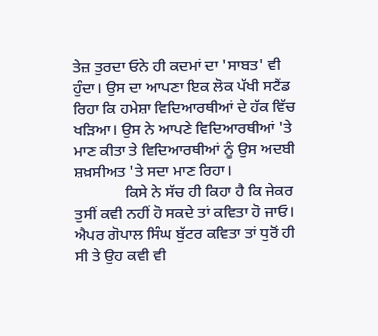ਤੇਜ਼ ਤੁਰਦਾ ਓਨੇ ਹੀ ਕਦਮਾਂ ਦਾ 'ਸਾਬਤ' ਵੀ ਹੁੰਦਾ। ਉਸ ਦਾ ਆਪਣਾ ਇਕ ਲੋਕ ਪੱਖੀ ਸਟੈਂਡ ਰਿਹਾ ਕਿ ਹਮੇਸ਼ਾ ਵਿਦਿਆਰਥੀਆਂ ਦੇ ਹੱਕ ਵਿੱਚ ਖੜਿਆ। ਉਸ ਨੇ ਆਪਣੇ ਵਿਦਿਆਰਥੀਆਂ 'ਤੇ ਮਾਣ ਕੀਤਾ ਤੇ ਵਿਦਿਆਰਥੀਆਂ ਨੂੰ ਉਸ ਅਦਬੀ ਸ਼ਖ਼ਸੀਅਤ 'ਤੇ ਸਦਾ ਮਾਣ ਰਿਹਾ।
             ਕਿਸੇ ਨੇ ਸੱਚ ਹੀ ਕਿਹਾ ਹੈ ਕਿ ਜੇਕਰ ਤੁਸੀਂ ਕਵੀ ਨਹੀਂ ਹੋ ਸਕਦੇ ਤਾਂ ਕਵਿਤਾ ਹੋ ਜਾਓ‌। ਐਪਰ ਗੋਪਾਲ ਸਿੰਘ ਬੁੱਟਰ ਕਵਿਤਾ ਤਾਂ ਧੁਰੋਂ ਹੀ ਸੀ ਤੇ ਉਹ ਕਵੀ ਵੀ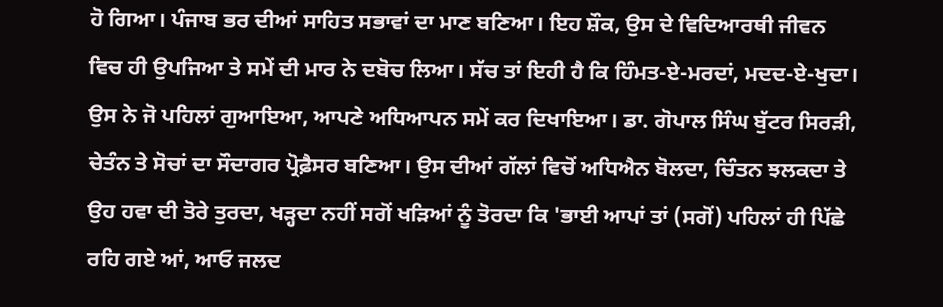ਹੋ ਗਿਆ। ਪੰਜਾਬ ਭਰ ਦੀਆਂ ਸਾਹਿਤ ਸਭਾਵਾਂ ਦਾ ਮਾਣ ਬਣਿਆ। ਇਹ ਸ਼ੌਕ, ਉਸ ਦੇ ਵਿਦਿਆਰਥੀ ਜੀਵਨ ਵਿਚ ਹੀ ਉਪਜਿਆ ਤੇ ਸਮੇਂ ਦੀ ਮਾਰ ਨੇ ਦਬੋਚ ਲਿਆ। ਸੱਚ ਤਾਂ ਇਹੀ ਹੈ ਕਿ ਹਿੰਮਤ-ਏ-ਮਰਦਾਂ, ਮਦਦ-ਏ-ਖੁਦਾ। ਉਸ ਨੇ ਜੋ ਪਹਿਲਾਂ ਗੁਆਇਆ, ਆਪਣੇ ਅਧਿਆਪਨ ਸਮੇਂ ਕਰ ਦਿਖਾਇਆ। ਡਾ. ਗੋਪਾਲ ਸਿੰਘ ਬੁੱਟਰ ਸਿਰੜੀ, ਚੇਤੰਨ ਤੇ ਸੋਚਾਂ ਦਾ ਸੌਦਾਗਰ ਪ੍ਰੋਫ਼ੈਸਰ ਬਣਿਆ। ਉਸ ਦੀਆਂ ਗੱਲਾਂ ਵਿਚੋਂ ਅਧਿਐਨ ਬੋਲਦਾ, ਚਿੰਤਨ ਝਲਕਦਾ ਤੇ ਉਹ ਹਵਾ ਦੀ ਤੋਰੇ ਤੁਰਦਾ, ਖੜ੍ਹਦਾ ਨਹੀਂ ਸਗੋਂ ਖੜਿਆਂ ਨੂੰ ਤੋਰਦਾ ਕਿ 'ਭਾਈ ਆਪਾਂ ਤਾਂ (ਸਗੋਂ) ਪਹਿਲਾਂ ਹੀ ਪਿੱਛੇ ਰਹਿ ਗਏ ਆਂ, ਆਓ ਜਲਦ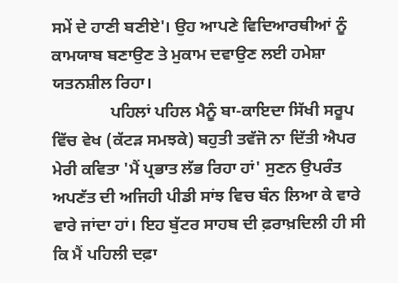ਸਮੇਂ ਦੇ ਹਾਣੀ ਬਣੀਏ'। ਉਹ ਆਪਣੇ ਵਿਦਿਆਰਥੀਆਂ ਨੂੰ ਕਾਮਯਾਬ ਬਣਾਉਣ ਤੇ ਮੁਕਾਮ ਦਵਾਉਣ ਲਈ ਹਮੇਸ਼ਾ ਯਤਨਸ਼ੀਲ ਰਿਹਾ।
              ਪਹਿਲਾਂ ਪਹਿਲ ਮੈਨੂੰ ਬਾ-ਕਾਇਦਾ ਸਿੱਖੀ ਸਰੂਪ ਵਿੱਚ ਵੇਖ (ਕੱਟੜ ਸਮਝਕੇ) ਬਹੁਤੀ ਤਵੱਜੋ ਨਾ ਦਿੱਤੀ ਐਪਰ ਮੇਰੀ ਕਵਿਤਾ 'ਮੈਂ ਪ੍ਰਭਾਤ ਲੱਭ ਰਿਹਾ ਹਾਂ' ਸੁਣਨ ਉਪਰੰਤ ਅਪਣੱਤ ਦੀ ਅਜਿਹੀ ਪੀਡੀ ਸਾਂਝ ਵਿਚ ਬੰਨ ਲਿਆ ਕੇ ਵਾਰੇ ਵਾਰੇ ਜਾਂਦਾ ਹਾਂ। ਇਹ ਬੁੱਟਰ ਸਾਹਬ ਦੀ ਫ਼ਰਾਖ਼ਦਿਲੀ ਹੀ ਸੀ ਕਿ ਮੈਂ ਪਹਿਲੀ ਦਫ਼ਾ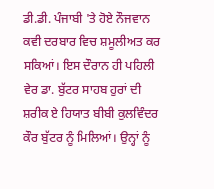ਡੀ.ਡੀ. ਪੰਜਾਬੀ 'ਤੇ ਹੋਏ ਨੌਜਵਾਨ ਕਵੀ ਦਰਬਾਰ ਵਿਚ ਸ਼ਮੂਲੀਅਤ ਕਰ ਸਕਿਆਂ। ਇਸ ਦੌਰਾਨ ਹੀ ਪਹਿਲੀ ਵੇਰ ਡਾ. ਬੁੱਟਰ ਸਾਹਬ ਹੁਰਾਂ ਦੀ ਸ਼ਰੀਕ ਏ ਹਿਯਾਤ ਬੀਬੀ ਕੁਲਵਿੰਦਰ ਕੌਰ ਬੁੱਟਰ ਨੂੰ ਮਿਲਿਆਂ। ਉਨ੍ਹਾਂ ਨੂੰ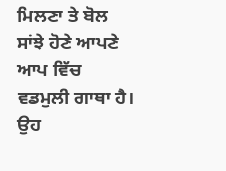ਮਿਲਣਾ ਤੇ ਬੋਲ ਸਾਂਝੇ ਹੋਣੇ ਆਪਣੇ ਆਪ ਵਿੱਚ ਵਡਮੁਲੀ ਗਾਥਾ ਹੈ। ਉਹ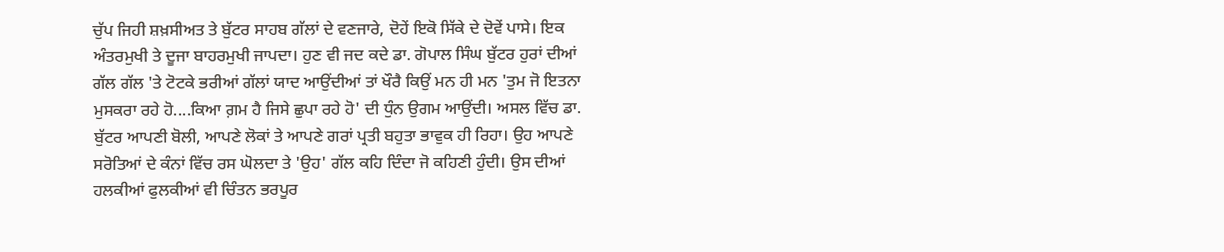ਚੁੱਪ ਜਿਹੀ ਸ਼ਖ਼ਸੀਅਤ ਤੇ ਬੁੱਟਰ ਸਾਹਬ ਗੱਲਾਂ ਦੇ ਵਣਜਾਰੇ, ਦੋਹੇਂ ਇਕੋ ਸਿੱਕੇ ਦੇ ਦੋਵੇਂ ਪਾਸੇ। ਇਕ ਅੰਤਰਮੁਖੀ ਤੇ ਦੂਜਾ ਬਾਹਰਮੁਖੀ ਜਾਪਦਾ। ਹੁਣ ਵੀ ਜਦ ਕਦੇ ਡਾ. ਗੋਪਾਲ ਸਿੰਘ ਬੁੱਟਰ ਹੁਰਾਂ ਦੀਆਂ ਗੱਲ ਗੱਲ 'ਤੇ ਟੋਟਕੇ ਭਰੀਆਂ ਗੱਲਾਂ ਯਾਦ ਆਉਂਦੀਆਂ ਤਾਂ ਖੌਰੈ ਕਿਉਂ ਮਨ ਹੀ ਮਨ 'ਤੁਮ ਜੋ ਇਤਨਾ ਮੁਸਕਰਾ ਰਹੇ ਹੋ....ਕਿਆ ਗ਼ਮ ਹੈ ਜਿਸੇ ਛੁਪਾ ਰਹੇ ਹੋ' ਦੀ ਧੁੰਨ ਉਗਮ ਆਉਂਦੀ। ਅਸਲ ਵਿੱਚ ਡਾ. ਬੁੱਟਰ ਆਪਣੀ ਬੋਲੀ, ਆਪਣੇ ਲੋਕਾਂ ਤੇ ਆਪਣੇ ਗਰਾਂ ਪ੍ਰਤੀ ਬਹੁਤਾ ਭਾਵੁਕ ਹੀ ਰਿਹਾ। ਉਹ ਆਪਣੇ ਸਰੋਤਿਆਂ ਦੇ ਕੰਨਾਂ ਵਿੱਚ ਰਸ ਘੋਲਦਾ ਤੇ 'ਉਹ' ਗੱਲ ਕਹਿ ਦਿੰਦਾ ਜੋ ਕਹਿਣੀ ਹੁੰਦੀ। ਉਸ ਦੀਆਂ ਹਲਕੀਆਂ ਫੁਲਕੀਆਂ ਵੀ ਚਿੰਤਨ ਭਰਪੂਰ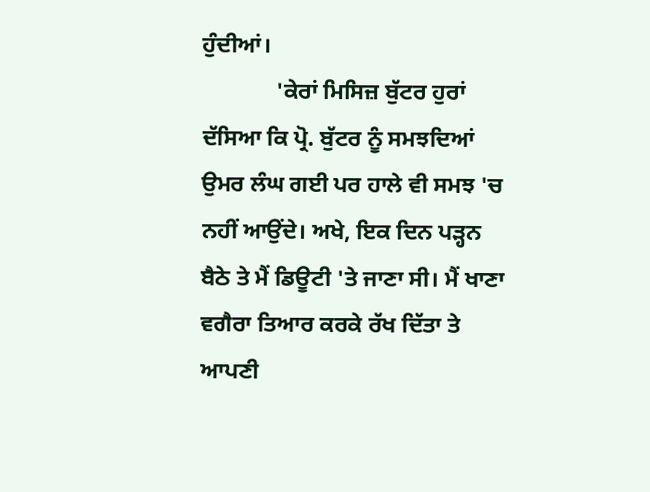ਹੁੰਦੀਆਂ।
             'ਕੇਰਾਂ ਮਿਸਿਜ਼ ਬੁੱਟਰ ਹੁਰਾਂ ਦੱਸਿਆ ਕਿ ਪ੍ਰੋ. ਬੁੱਟਰ ਨੂੰ ਸਮਝਦਿਆਂ ਉਮਰ ਲੰਘ ਗਈ ਪਰ ਹਾਲੇ ਵੀ ਸਮਝ 'ਚ ਨਹੀਂ ਆਉਂਦੇ। ਅਖੇ, ਇਕ ਦਿਨ ਪੜ੍ਹਨ ਬੈਠੇ ਤੇ ਮੈਂ ਡਿਊਟੀ 'ਤੇ ਜਾਣਾ ਸੀ। ਮੈਂ ਖਾਣਾ ਵਗੈਰਾ ਤਿਆਰ ਕਰਕੇ ਰੱਖ ਦਿੱਤਾ ਤੇ ਆਪਣੀ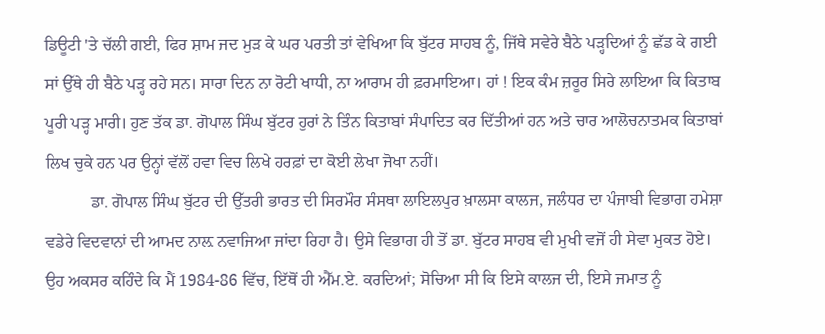ਡਿਊਟੀ 'ਤੇ ਚੱਲੀ ਗਈ, ਫਿਰ ਸ਼ਾਮ ਜਦ ਮੁੜ ਕੇ ਘਰ ਪਰਤੀ ਤਾਂ ਵੇਖਿਆ ਕਿ ਬੁੱਟਰ ਸਾਹਬ ਨੂੰ, ਜਿੱਥੇ ਸਵੇਰੇ ਬੈਠੇ ਪੜ੍ਹਦਿਆਂ ਨੂੰ ਛੱਡ ਕੇ ਗਈ ਸਾਂ ਉੱਥੇ ਹੀ ਬੈਠੇ ਪੜ੍ਹ ਰਹੇ ਸਨ। ਸਾਰਾ ਦਿਨ ਨਾ ਰੋਟੀ ਖਾਧੀ, ਨਾ ਆਰਾਮ ਹੀ ਫ਼ਰਮਾਇਆ। ਹਾਂ ! ਇਕ ਕੰਮ ਜ਼ਰੂਰ ਸਿਰੇ ਲਾਇਆ ਕਿ ਕਿਤਾਬ ਪੂਰੀ ਪੜ੍ਹ ਮਾਰੀ। ਹੁਣ ਤੱਕ ਡਾ. ਗੋਪਾਲ ਸਿੰਘ ਬੁੱਟਰ ਹੁਰਾਂ ਨੇ ਤਿੰਨ ਕਿਤਾਬਾਂ ਸੰਪਾਦਿਤ ਕਰ ਦਿੱਤੀਆਂ ਹਨ ਅਤੇ ਚਾਰ ਆਲੋਚਨਾਤਮਕ ਕਿਤਾਬਾਂ ਲਿਖ ਚੁਕੇ ਹਨ ਪਰ ਉਨ੍ਹਾਂ ਵੱਲੋਂ ਹਵਾ ਵਿਚ ਲਿਖੇ ਹਰਫ਼ਾਂ ਦਾ ਕੋਈ ਲੇਖਾ ਜੋਖਾ ਨਹੀਂ।
           ਡਾ. ਗੋਪਾਲ ਸਿੰਘ ਬੁੱਟਰ ਦੀ ਉੱਤਰੀ ਭਾਰਤ ਦੀ ਸਿਰਮੌਰ ਸੰਸਥਾ ਲਾਇਲਪੁਰ ਖ਼ਾਲਸਾ ਕਾਲਜ, ਜਲੰਧਰ ਦਾ ਪੰਜਾਬੀ ਵਿਭਾਗ ਹਮੇਸ਼ਾ ਵਡੇਰੇ ਵਿਦਵਾਨਾਂ ਦੀ ਆਮਦ ਨਾਲ਼ ਨਵਾਜਿਆ ਜਾਂਦਾ ਰਿਹਾ ਹੈ। ਉਸੇ ਵਿਭਾਗ ਹੀ ਤੋਂ ਡਾ. ਬੁੱਟਰ ਸਾਹਬ ਵੀ ਮੁਖੀ ਵਜੋਂ ਹੀ ਸੇਵਾ ਮੁਕਤ ਹੋਏ। ਉਹ ਅਕਸਰ ਕਹਿੰਦੇ ਕਿ ਮੈਂ 1984-86 ਵਿੱਚ, ਇੱਥੋਂ ਹੀ ਐੱਮ.ਏ. ਕਰਦਿਆਂ; ਸੋਚਿਆ ਸੀ ਕਿ ਇਸੇ ਕਾਲਜ ਦੀ, ਇਸੇ ਜਮਾਤ ਨੂੰ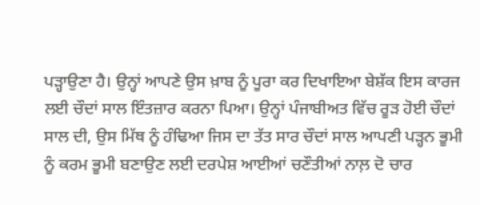ਪੜ੍ਹਾਉਣਾ ਹੈ। ਉਨ੍ਹਾਂ ਆਪਣੇ ਉਸ ਖ਼ਾਬ ਨੂੰ ਪੂਰਾ ਕਰ ਦਿਖਾਇਆ ਬੇਸ਼ੱਕ ਇਸ ਕਾਰਜ ਲਈ ਚੌਦਾਂ ਸਾਲ ਇੰਤਜ਼ਾਰ ਕਰਨਾ ਪਿਆ। ਉਨ੍ਹਾਂ ਪੰਜਾਬੀਅਤ ਵਿੱਚ ਰੂੜ ਹੋਈ ਚੌਦਾਂ ਸਾਲ ਦੀ, ਉਸ ਮਿੱਥ ਨੂੰ ਹੰਢਿਆ ਜਿਸ ਦਾ ਤੱਤ ਸਾਰ ਚੌਦਾਂ ਸਾਲ ਆਪਣੀ ਪੜ੍ਹਨ ਭੂਮੀ ਨੂੰ ਕਰਮ ਭੂਮੀ ਬਣਾਉਣ ਲਈ ਦਰਪੇਸ਼ ਆਈਆਂ ਚਣੌਤੀਆਂ ਨਾਲ਼ ਦੋ ਚਾਰ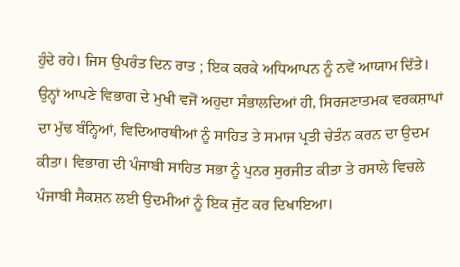ਹੁੰਦੇ ਰਹੇ। ਜਿਸ ਉਪਰੰਤ ਦਿਨ ਰਾਤ ; ਇਕ ਕਰਕੇ ਅਧਿਆਪਨ ਨੂੰ ਨਵੇਂ ਆਯਾਮ ਦਿੱਤੇ। ਉਨ੍ਹਾਂ ਆਪਣੇ ਵਿਭਾਗ ਦੇ ਮੁਖੀ ਵਜੋਂ ਅਹੁਦਾ ਸੰਭਾਲਦਿਆਂ ਹੀ, ਸਿਰਜਣਾਤਮਕ ਵਰਕਸ਼ਾਪਾਂ ਦਾ ਮੁੱਢ ਬੰਨ੍ਹਿਆਂ, ਵਿਦਿਆਰਥੀਆਂ ਨੂੰ ਸਾਹਿਤ ਤੇ ਸਮਾਜ ਪ੍ਰਤੀ ਚੇਤੰਨ ਕਰਨ ਦਾ ਉਦਮ ਕੀਤਾ। ਵਿਭਾਗ ਦੀ ਪੰਜਾਬੀ ਸਾਹਿਤ ਸਭਾ ਨੂੰ ਪੁਨਰ ਸੁਰਜੀਤ ਕੀਤਾ ਤੇ ਰਸਾਲੇ ਵਿਚਲੇ ਪੰਜਾਬੀ ਸੈਕਸ਼ਨ ਲਈ ਉਦਮੀਆਂ ਨੂੰ ਇਕ ਜੁੱਟ ਕਰ ਦਿਖਾਇਆ।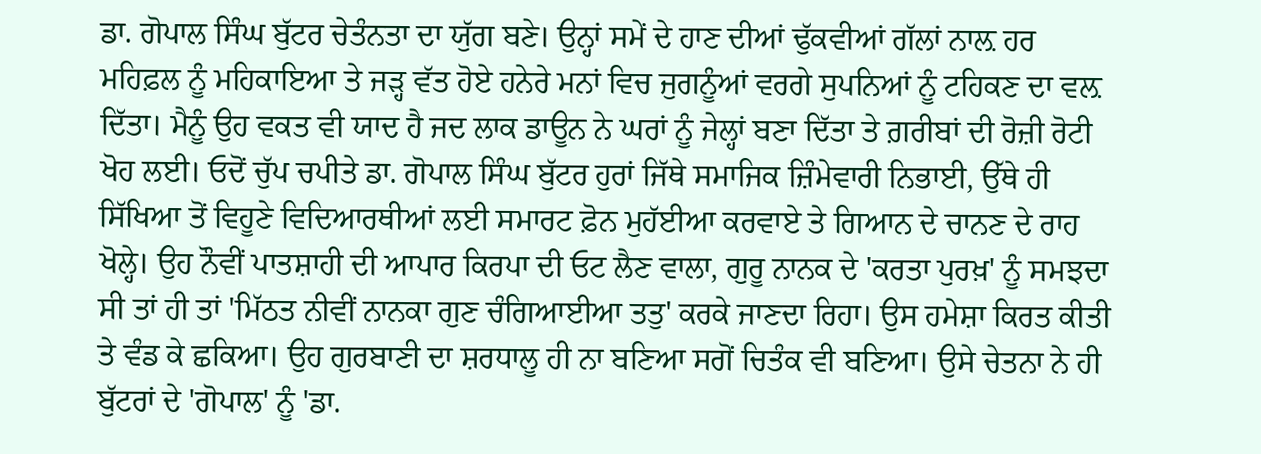ਡਾ. ਗੋਪਾਲ ਸਿੰਘ ਬੁੱਟਰ ਚੇਤੰਨਤਾ ਦਾ ਯੁੱਗ ਬਣੇ। ਉਨ੍ਹਾਂ ਸਮੇਂ ਦੇ ਹਾਣ ਦੀਆਂ ਢੁੱਕਵੀਆਂ ਗੱਲਾਂ ਨਾਲ਼ ਹਰ ਮਹਿਫ਼ਲ ਨੂੰ ਮਹਿਕਾਇਆ ਤੇ ਜੜ੍ਹ ਵੱਤ ਹੋਏ ਹਨੇਰੇ ਮਨਾਂ ਵਿਚ ਜੁਗਨੂੰਆਂ ਵਰਗੇ ਸੁਪਨਿਆਂ ਨੂੰ ਟਹਿਕਣ ਦਾ ਵਲ਼ ਦਿੱਤਾ। ਮੈਨੂੰ ਉਹ ਵਕਤ ਵੀ ਯਾਦ ਹੈ ਜਦ ਲਾਕ ਡਾਊਨ ਨੇ ਘਰਾਂ ਨੂੰ ਜੇਲ੍ਹਾਂ ਬਣਾ ਦਿੱਤਾ ਤੇ ਗ਼ਰੀਬਾਂ ਦੀ ਰੋਜ਼ੀ ਰੋਟੀ ਖੋਹ ਲਈ। ਓਦੋਂ ਚੁੱਪ ਚਪੀਤੇ ਡਾ. ਗੋਪਾਲ ਸਿੰਘ ਬੁੱਟਰ ਹੁਰਾਂ ਜਿੱਥੇ ਸਮਾਜਿਕ ਜ਼ਿੰਮੇਵਾਰੀ ਨਿਭਾਈ, ਉੱਥੇ ਹੀ ਸਿੱਖਿਆ ਤੋਂ ਵਿਹੂਣੇ ਵਿਦਿਆਰਥੀਆਂ ਲਈ ਸਮਾਰਟ ਫ਼ੋਨ ਮੁਹੱਈਆ ਕਰਵਾਏ ਤੇ ਗਿਆਨ ਦੇ ਚਾਨਣ ਦੇ ਰਾਹ ਖੋਲ੍ਹੇ। ਉਹ ਨੌਵੀਂ ਪਾਤਸ਼ਾਹੀ ਦੀ ਆਪਾਰ ਕਿਰਪਾ ਦੀ ਓਟ ਲੈਣ ਵਾਲਾ, ਗੁਰੂ ਨਾਨਕ ਦੇ 'ਕਰਤਾ ਪੁਰਖ਼' ਨੂੰ ਸਮਝਦਾ ਸੀ ਤਾਂ ਹੀ ਤਾਂ 'ਮਿੱਠਤ ਨੀਵੀਂ ਨਾਨਕਾ ਗੁਣ ਚੰਗਿਆਈਆ ਤਤੁ' ਕਰਕੇ ਜਾਣਦਾ ਰਿਹਾ। ਉਸ ਹਮੇਸ਼ਾ ਕਿਰਤ ਕੀਤੀ ਤੇ ਵੰਡ ਕੇ ਛਕਿਆ। ਉਹ ਗੁਰਬਾਣੀ ਦਾ ਸ਼ਰਧਾਲੂ ਹੀ ਨਾ ਬਣਿਆ ਸਗੋਂ ਚਿਤੰਕ ਵੀ ਬਣਿਆ। ਉਸੇ ਚੇਤਨਾ ਨੇ ਹੀ ਬੁੱਟਰਾਂ ਦੇ 'ਗੋਪਾਲ' ਨੂੰ 'ਡਾ.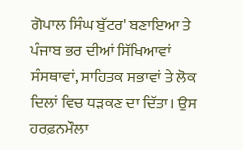ਗੋਪਾਲ ਸਿੰਘ ਬੁੱਟਰ' ਬਣਾਇਆ ਤੇ ਪੰਜਾਬ ਭਰ ਦੀਆਂ ਸਿੱਖਿਆਵਾਂ ਸੰਸਥਾਵਾਂ, ਸਾਹਿਤਕ ਸਭਾਵਾਂ ਤੇ ਲੋਕ ਦਿਲਾਂ ਵਿਚ ਧੜਕਣ ਦਾ ਦਿੱਤਾ। ਉਸ ਹਰਫ਼ਨਮੌਲਾ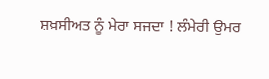ਸ਼ਖ਼ਸੀਅਤ ਨੂੰ ਮੇਰਾ ਸਜਦਾ ! ਲੰਮੇਰੀ ਉਮਰ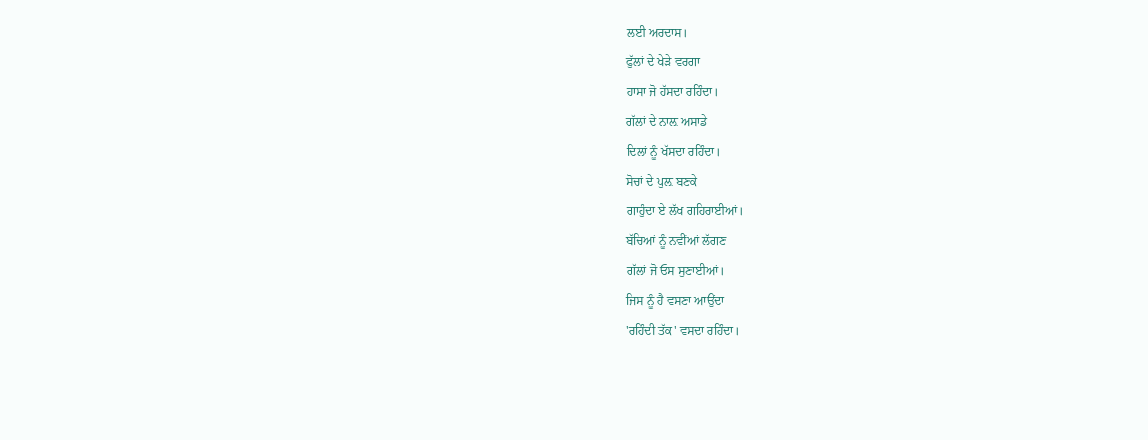ਲਈ ਅਰਦਾਸ।
ਫੁੱਲਾਂ ਦੇ ਖੇੜੇ ਵਰਗਾ
ਹਾਸਾ ਜੋ ਹੱਸਦਾ ਰਹਿੰਦਾ।
ਗੱਲਾਂ ਦੇ ਨਾਲ਼ ਅਸਾਡੇ
ਦਿਲਾਂ ਨੂੰ ਖੱਸਦਾ ਰਹਿੰਦਾ।
ਸੋਚਾਂ ਦੇ ਪੁਲ਼ ਬਣਕੇ
ਗਾਹੁੰਦਾ ਏ ਲੱਖ ਗਹਿਰਾਈਆਂ।
ਬੱਚਿਆਂ ਨੂੰ ਨਵੀਂਆਂ ਲੱਗਣ
ਗੱਲਾਂ ਜੋ ਓਸ ਸੁਣਾਈਆਂ।
ਜਿਸ ਨੂੰ ਹੈ ਵਸਣਾ ਆਉਂਦਾ
'ਰਹਿੰਦੀ ਤੱਕ' ਵਸਦਾ ਰਹਿੰਦਾ।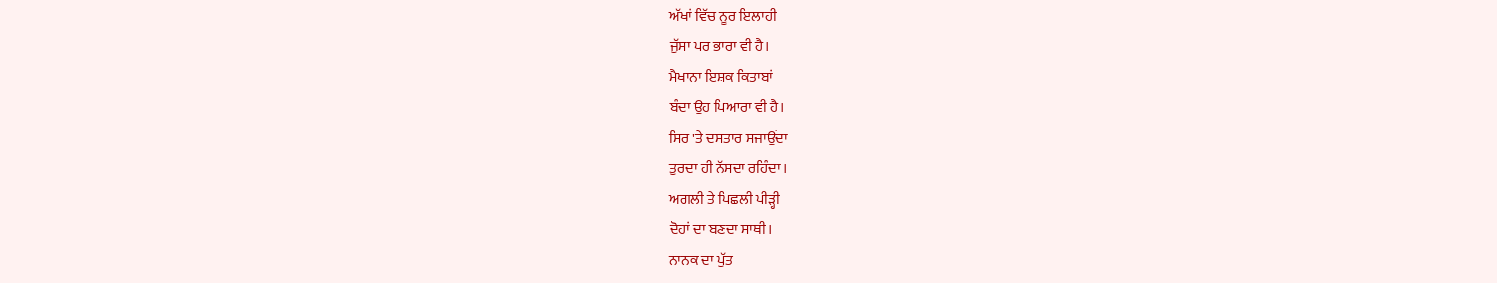ਅੱਖਾਂ ਵਿੱਚ ਨੂਰ ਇਲਾਹੀ
ਜੁੱਸਾ ਪਰ ਭਾਰਾ ਵੀ ਹੈ।
ਮੈਖਾਨਾ ਇਸ਼ਕ ਕਿਤਾਬਾਂ
ਬੰਦਾ ਉਹ ਪਿਆਰਾ ਵੀ ਹੈ।
ਸਿਰ 'ਤੇ ਦਸਤਾਰ ਸਜਾਉਂਦਾ
ਤੁਰਦਾ ਹੀ ਨੱਸਦਾ ਰਹਿੰਦਾ।
ਅਗਲੀ ਤੇ ਪਿਛਲੀ ਪੀੜ੍ਹੀ
ਦੋਹਾਂ ਦਾ ਬਣਦਾ ਸਾਥੀ।
ਨਾਨਕ ਦਾ ਪੁੱਤ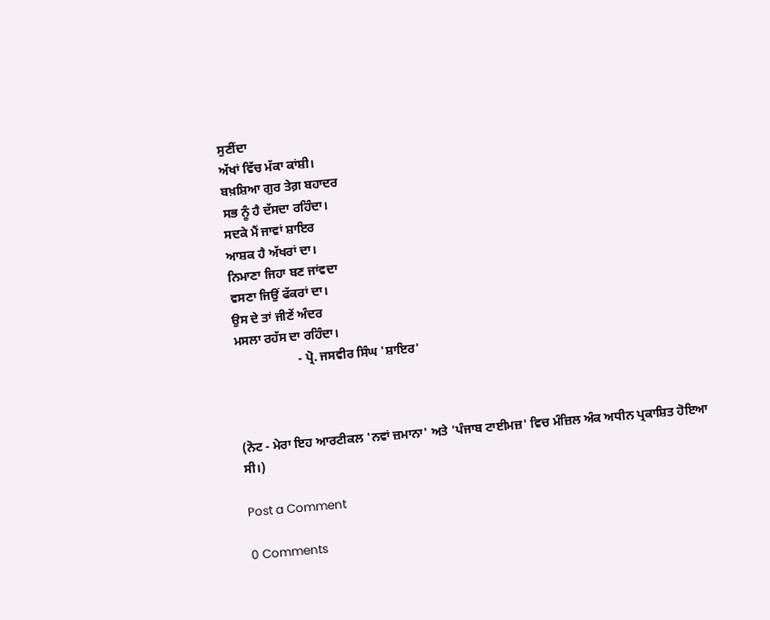ਸੁਣੀਂਦਾ
ਅੱਖਾਂ ਵਿੱਚ ਮੱਕਾ ਕਾਂਸ਼ੀ।
ਬਖ਼ਸ਼ਿਆ ਗੁਰ ਤੇਗ਼ ਬਹਾਦਰ
ਸਭ ਨੂੰ ਹੈ ਦੱਸਦਾ ਰਹਿੰਦਾ।
ਸਦਕੇ ਮੈਂ ਜਾਵਾਂ ਸ਼ਾਇਰ
ਆਸ਼ਕ ਹੈ ਅੱਖਰਾਂ ਦਾ।
ਨਿਮਾਣਾ ਜਿਹਾ ਬਣ ਜਾਂਵਦਾ
ਵਸਣਾ ਜਿਉਂ ਫੱਕਰਾਂ ਦਾ।
ਉਸ ਦੇ ਤਾਂ ਜੀਣੇਂ ਅੰਦਰ
ਮਸਲਾ ਰਹੱਸ ਦਾ ਰਹਿੰਦਾ।
                    - ਪ੍ਰੋ. ਜਸਵੀਰ ਸਿੰਘ 'ਸ਼ਾਇਰ'



(ਨੋਟ - ਮੇਰਾ ਇਹ ਆਰਟੀਕਲ 'ਨਵਾਂ ਜ਼ਮਾਨਾ' ਅਤੇ 'ਪੰਜਾਬ ਟਾਈਮਜ਼' ਵਿਚ ਮੰਜ਼ਿਲ ਅੰਕ ਅਧੀਨ ਪ੍ਰਕਾਸ਼ਿਤ ਹੋਇਆ ਸੀ।)

Post a Comment

0 Comments